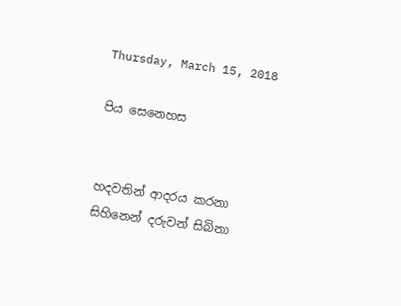Thursday, March 15, 2018

පිය සෙනෙහස


හදවතින් ආදරය කරනා
සිහිනෙන් දරුවන් සිබිනා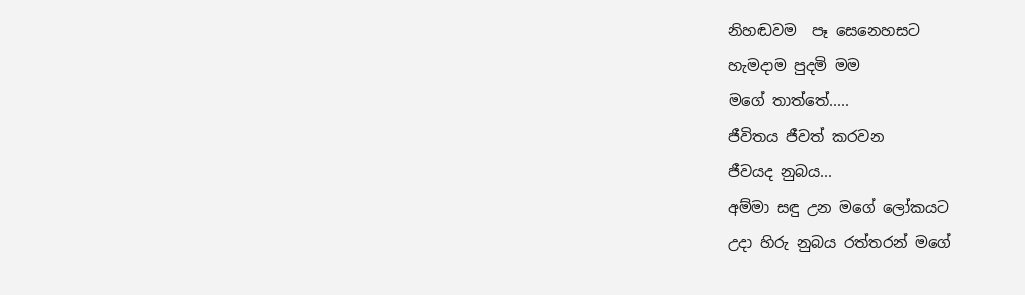නිහඬවම  පෑ සෙනෙහසට
හැමදාම පුදමි මම
මගේ තාත්තේ.....
ජීවිතය ජීවත් කරවන
ජීවයද නුබය...
අම්මා සඳු උන මගේ ලෝකයට
උදා හිරු නුබය රත්තරන් මගේ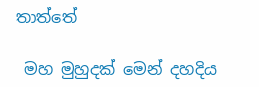තාත්තේ

 මහ මුහුදක් මෙන් දහදිය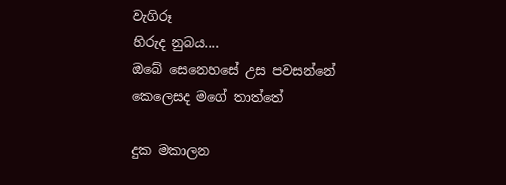වැගිරූ
හිරුද නුබය....
ඔබේ සෙනෙහසේ උස පවසන්නේ
කෙලෙසද මගේ තාත්තේ

දුක මකාලන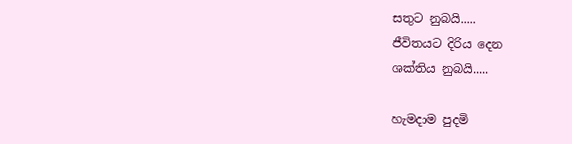සතුට නුබයි.....
ජීවිතයට දිරිය දෙන
ශක්තිය නුබයි.....

හැමදාම පුදමි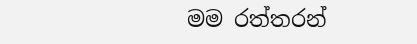මම රත්තරන්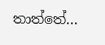තාත්තේ...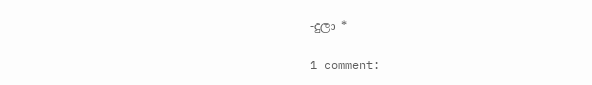-දුලා *

1 comment: